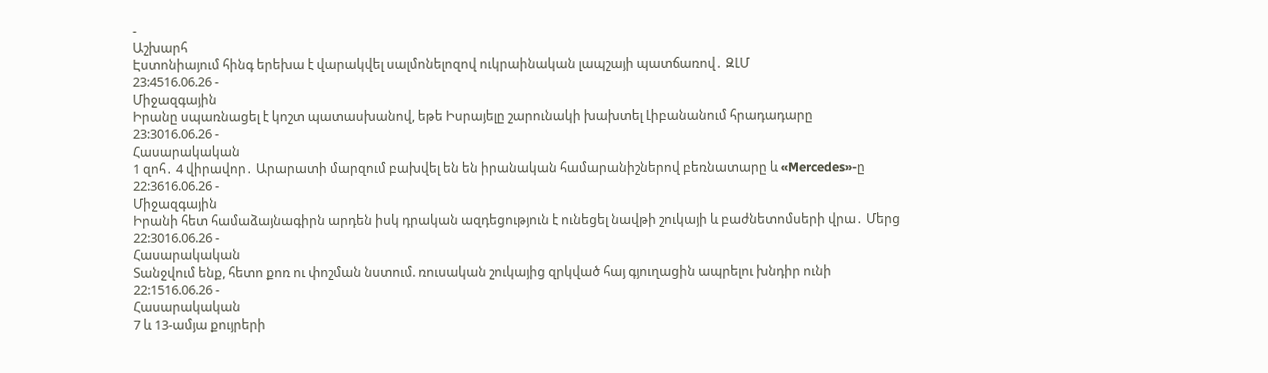-
Աշխարհ
Էստոնիայում հինգ երեխա է վարակվել սալմոնելոզով ուկրաինական լապշայի պատճառով․ ԶԼՄ
23:4516.06.26 -
Միջազգային
Իրանը սպառնացել է կոշտ պատասխանով, եթե Իսրայելը շարունակի խախտել Լիբանանում հրադադարը
23:3016.06.26 -
Հասարակական
1 զոհ․ 4 վիրավոր․ Արարատի մարզում բախվել են են իրանական համարանիշներով բեռնատարը և «Mercedes»-ը
22:3616.06.26 -
Միջազգային
Իրանի հետ համաձայնագիրն արդեն իսկ դրական ազդեցություն է ունեցել նավթի շուկայի և բաժնետոմսերի վրա․ Մերց
22:3016.06.26 -
Հասարակական
Տանջվում ենք, հետո քոռ ու փոշման նստում. ռուսական շուկայից զրկված հայ գյուղացին ապրելու խնդիր ունի
22:1516.06.26 -
Հասարակական
7 և 13-ամյա քույրերի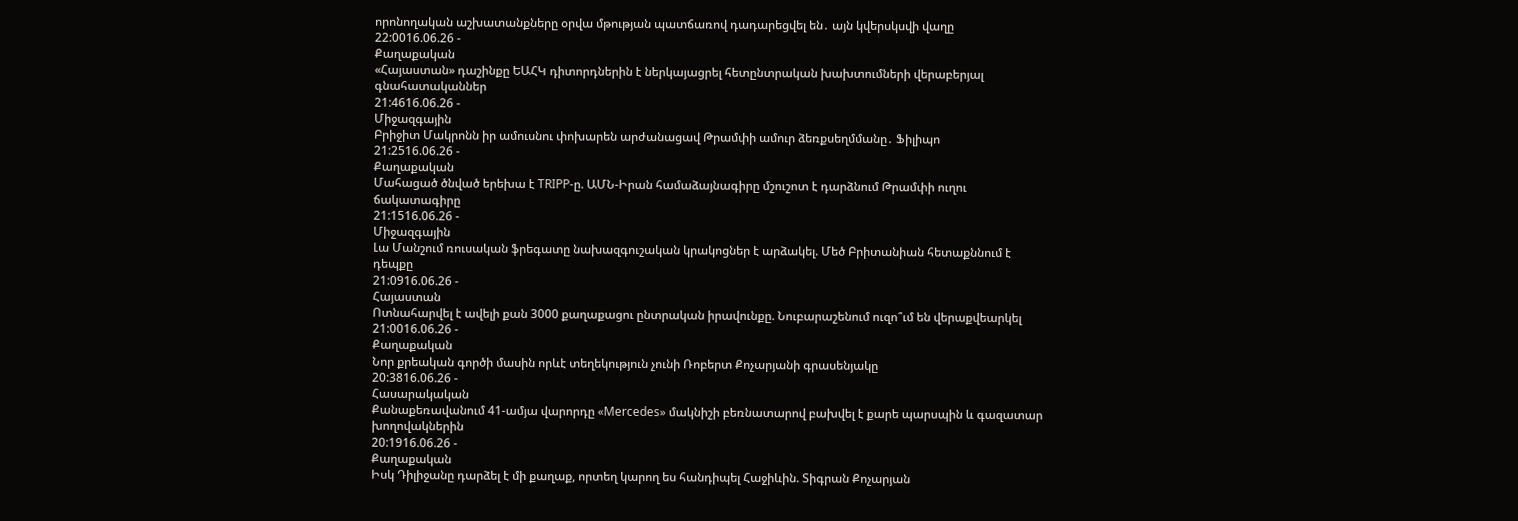որոնողական աշխատանքները օրվա մթության պատճառով դադարեցվել են․ այն կվերսկսվի վաղը
22:0016.06.26 -
Քաղաքական
«Հայաստան» դաշինքը ԵԱՀԿ դիտորդներին է ներկայացրել հետընտրական խախտումների վերաբերյալ գնահատականներ
21:4616.06.26 -
Միջազգային
Բրիջիտ Մակրոնն իր ամուսնու փոխարեն արժանացավ Թրամփի ամուր ձեռքսեղմմանը․ Ֆիլիպո
21:2516.06.26 -
Քաղաքական
Մահացած ծնված երեխա է TRIPP-ը. ԱՄՆ-Իրան համաձայնագիրը մշուշոտ է դարձնում Թրամփի ուղու ճակատագիրը
21:1516.06.26 -
Միջազգային
Լա Մանշում ռուսական ֆրեգատը նախազգուշական կրակոցներ է արձակել. Մեծ Բրիտանիան հետաքննում է դեպքը
21:0916.06.26 -
Հայաստան
Ոտնահարվել է ավելի քան 3000 քաղաքացու ընտրական իրավունքը. Նուբարաշենում ուզո՞ւմ են վերաքվեարկել
21:0016.06.26 -
Քաղաքական
Նոր քրեական գործի մասին որևէ տեղեկություն չունի Ռոբերտ Քոչարյանի գրասենյակը
20:3816.06.26 -
Հասարակական
Քանաքեռավանում 41-ամյա վարորդը «Mercedes» մակնիշի բեռնատարով բախվել է քարե պարսպին և գազատար խողովակներին
20:1916.06.26 -
Քաղաքական
Իսկ Դիլիջանը դարձել է մի քաղաք, որտեղ կարող ես հանդիպել Հաջիևին. Տիգրան Քոչարյան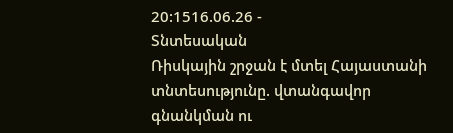20:1516.06.26 -
Տնտեսական
Ռիսկային շրջան է մտել Հայաստանի տնտեսությունը. վտանգավոր գնանկման ու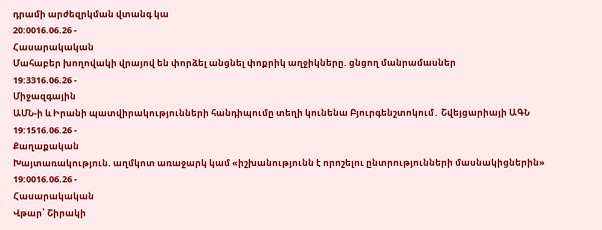դրամի արժեզրկման վտանգ կա
20:0016.06.26 -
Հասարակական
Մահաբեր խողովակի վրայով են փորձել անցնել փոքրիկ աղջիկները. ցնցող մանրամասներ
19:3316.06.26 -
Միջազգային
ԱՄՆ-ի և Իրանի պատվիրակությունների հանդիպումը տեղի կունենա Բյուրգենշտոկում․ Շվեյցարիայի ԱԳՆ
19:1516.06.26 -
Քաղաքական
Խայտառակություն. աղմկոտ առաջարկ կամ «իշխանությունն է որոշելու ընտրությունների մասնակիցներին»
19:0016.06.26 -
Հասարակական
Վթար՝ Շիրակի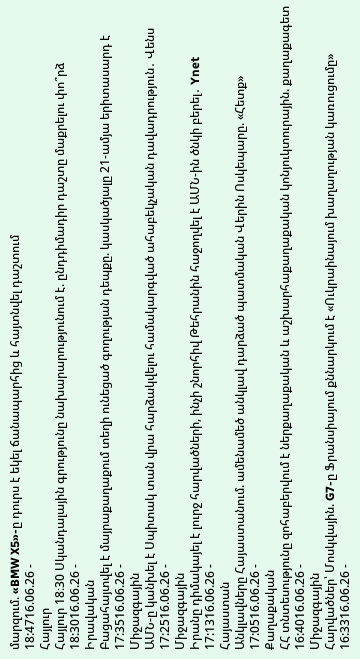մարզում. «BMW X5»-ը դուրս է եկել ճանապարհից և հայտնվել դաշտում
18:4716.06.26 -
Հայլուր
Հայլուր 18։30 Սկանդալային գրությունը նախարարությունում է. ընդդիմադիր դաշտը մաքրելու փո՞րձ
18:3016.06.26 -
Իրավական
Բացահայտվել է մայրաքաղաքում տեղի ունեցած գողության դեպքը. կասկածյալը 21-ամյա երիտասարդ է
17:3516.06.26 -
Միջազգային
ԱՄՆ-ը կանխել է Սպիտակ տան վրա հարձակվելու համակարգված ահաբեկչական դավադրություն․ Վենս
17:2516.06.26 -
Միջազգային
Իրանը դիմակայել է լուրջ հարվածների, ինչի շնորհիվ Թեհրանին հաջողվել է ԱՄՆ-ին ծնկի բերել․ Ynet
17:1316.06.26 -
Հայաստան
Անկլավները Հայաստանում. ամենամեծ անկլավ դարձած պատմական Վերին Ոսկեպարը. «Հետք»
17:0516.06.26 -
Քաղաքական
ՀՀ տնտեսությունը զոհաբերվում է ներքաղաքական և աշխարհաքաղաքական կոնյուկտուրային. քաղաքագետ
16:4016.06.26 -
Միջազգային
Հարվածներ՝ Մոսկվային. G7-ը Ֆրանսիայում քննարկում է «Ուկրաինայում խաղաղության կառուցումը»
16:3316.06.26 -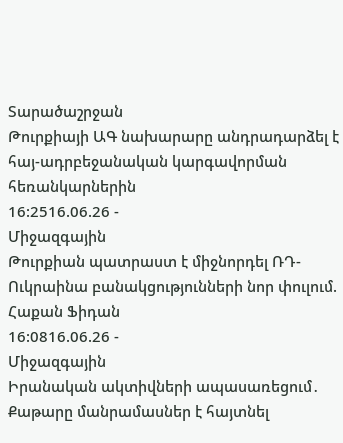Տարածաշրջան
Թուրքիայի ԱԳ նախարարը անդրադարձել է հայ-ադրբեջանական կարգավորման հեռանկարներին
16:2516.06.26 -
Միջազգային
Թուրքիան պատրաստ է միջնորդել ՌԴ-Ուկրաինա բանակցությունների նոր փուլում. Հաքան Ֆիդան
16:0816.06.26 -
Միջազգային
Իրանական ակտիվների ապասառեցում․ Քաթարը մանրամասներ է հայտնել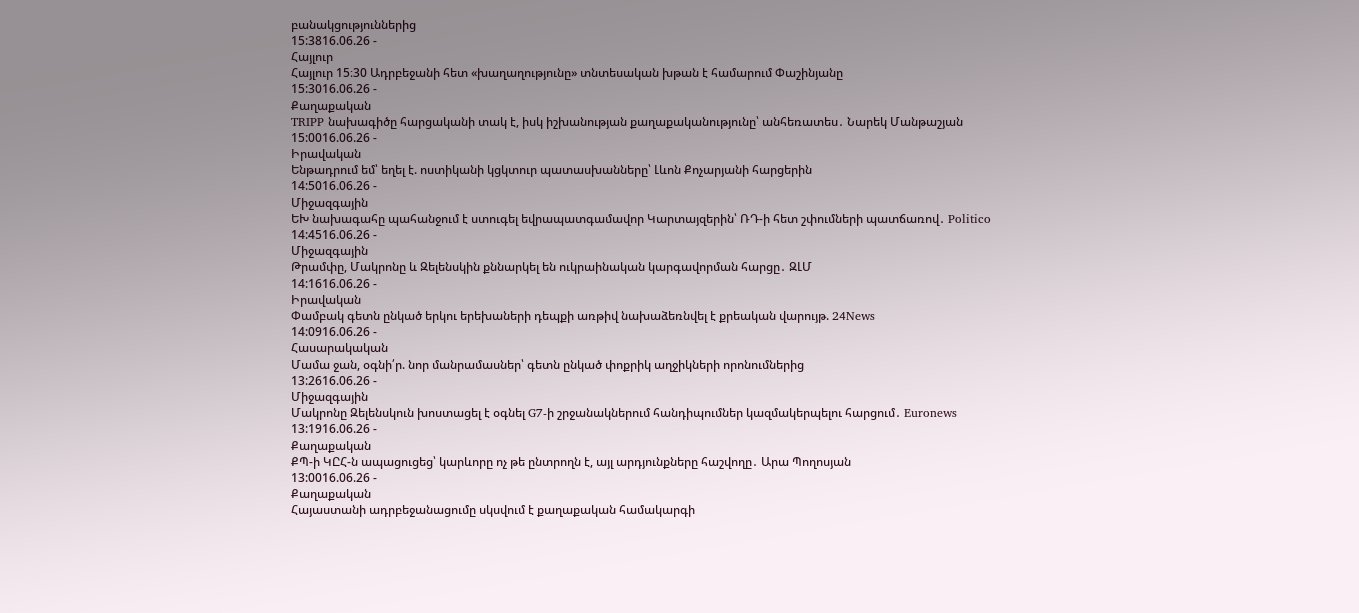բանակցություններից
15:3816.06.26 -
Հայլուր
Հայլուր 15։30 Ադրբեջանի հետ «խաղաղությունը» տնտեսական խթան է համարում Փաշինյանը
15:3016.06.26 -
Քաղաքական
TRIPP նախագիծը հարցականի տակ է, իսկ իշխանության քաղաքականությունը՝ անհեռատես․ Նարեկ Մանթաշյան
15:0016.06.26 -
Իրավական
Ենթադրում եմ՝ եղել է. ոստիկանի կցկտուր պատասխանները՝ Լևոն Քոչարյանի հարցերին
14:5016.06.26 -
Միջազգային
ԵԽ նախագահը պահանջում է ստուգել եվրապատգամավոր Կարտայզերին՝ ՌԴ-ի հետ շփումների պատճառով․ Politico
14:4516.06.26 -
Միջազգային
Թրամփը, Մակրոնը և Զելենսկին քննարկել են ուկրաինական կարգավորման հարցը․ ԶԼՄ
14:1616.06.26 -
Իրավական
Փամբակ գետն ընկած երկու երեխաների դեպքի առթիվ նախաձեռնվել է քրեական վարույթ. 24News
14:0916.06.26 -
Հասարակական
Մամա ջան, օգնի՛ր. նոր մանրամասներ՝ գետն ընկած փոքրիկ աղջիկների որոնումներից
13:2616.06.26 -
Միջազգային
Մակրոնը Զելենսկուն խոստացել է օգնել G7-ի շրջանակներում հանդիպումներ կազմակերպելու հարցում․ Euronews
13:1916.06.26 -
Քաղաքական
ՔՊ-ի ԿԸՀ-ն ապացուցեց՝ կարևորը ոչ թե ընտրողն է, այլ արդյունքները հաշվողը․ Արա Պողոսյան
13:0016.06.26 -
Քաղաքական
Հայաստանի ադրբեջանացումը սկսվում է քաղաքական համակարգի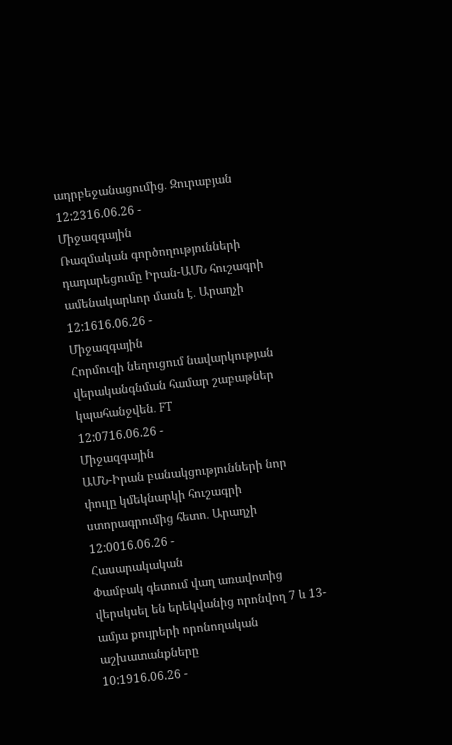ադրբեջանացումից․ Զուրաբյան
12:2316.06.26 -
Միջազգային
Ռազմական գործողությունների դադարեցումը Իրան-ԱՄՆ հուշագրի ամենակարևոր մասն է․ Արաղչի
12:1616.06.26 -
Միջազգային
Հորմուզի նեղուցում նավարկության վերականգնման համար շաբաթներ կպահանջվեն․ FT
12:0716.06.26 -
Միջազգային
ԱՄՆ-Իրան բանակցությունների նոր փուլը կմեկնարկի հուշագրի ստորագրումից հետո․ Արաղչի
12:0016.06.26 -
Հասարակական
Փամբակ գետում վաղ առավոտից վերսկսել են երեկվանից որոնվող 7 և 13-ամյա քույրերի որոնողական աշխատանքները
10:1916.06.26 -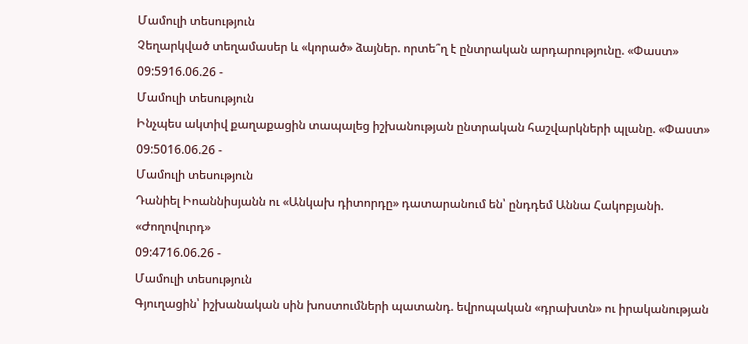Մամուլի տեսություն
Չեղարկված տեղամասեր և «կորած» ձայներ. որտե՞ղ է ընտրական արդարությունը. «Փաստ»
09:5916.06.26 -
Մամուլի տեսություն
Ինչպես ակտիվ քաղաքացին տապալեց իշխանության ընտրական հաշվարկների պլանը. «Փաստ»
09:5016.06.26 -
Մամուլի տեսություն
Դանիել Իոաննիսյանն ու «Անկախ դիտորդը» դատարանում են՝ ընդդեմ Աննա Հակոբյանի. «Ժողովուրդ»
09:4716.06.26 -
Մամուլի տեսություն
Գյուղացին՝ իշխանական սին խոստումների պատանդ. եվրոպական «դրախտն» ու իրականության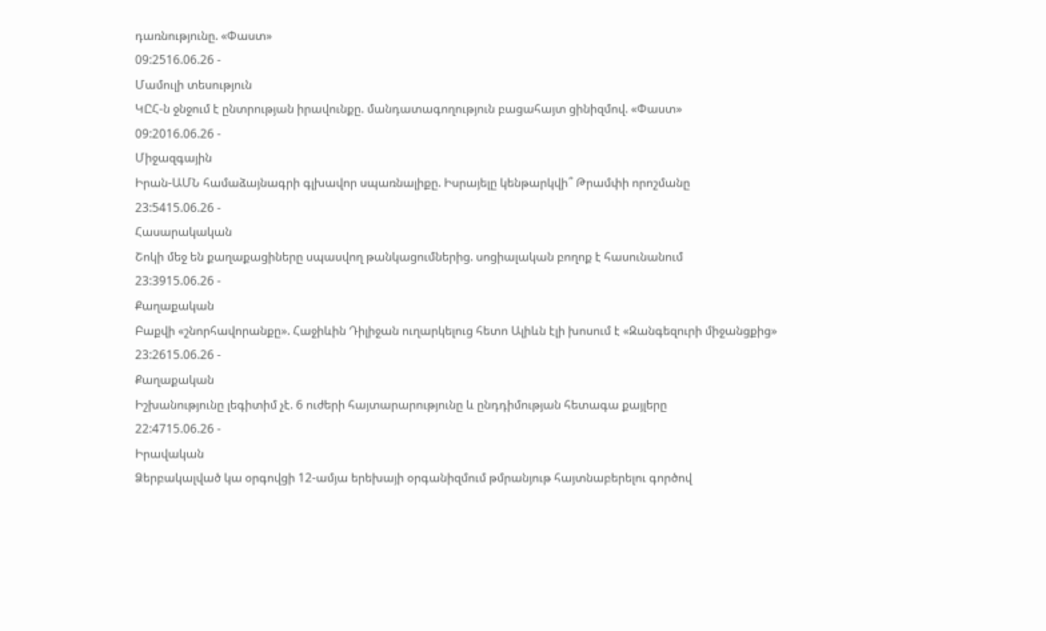դառնությունը. «Փաստ»
09:2516.06.26 -
Մամուլի տեսություն
ԿԸՀ-ն ջնջում է ընտրության իրավունքը. մանդատագողություն բացահայտ ցինիզմով. «Փաստ»
09:2016.06.26 -
Միջազգային
Իրան-ԱՄՆ համաձայնագրի գլխավոր սպառնալիքը. Իսրայելը կենթարկվի՞ Թրամփի որոշմանը
23:5415.06.26 -
Հասարակական
Շոկի մեջ են քաղաքացիները սպասվող թանկացումներից. սոցիալական բողոք է հասունանում
23:3915.06.26 -
Քաղաքական
Բաքվի «շնորհավորանքը». Հաջիևին Դիլիջան ուղարկելուց հետո Ալիևն էլի խոսում է «Զանգեզուրի միջանցքից»
23:2615.06.26 -
Քաղաքական
Իշխանությունը լեգիտիմ չէ. 6 ուժերի հայտարարությունը և ընդդիմության հետագա քայլերը
22:4715.06.26 -
Իրավական
Ձերբակալված կա օրգովցի 12-ամյա երեխայի օրգանիզմում թմրանյութ հայտնաբերելու գործով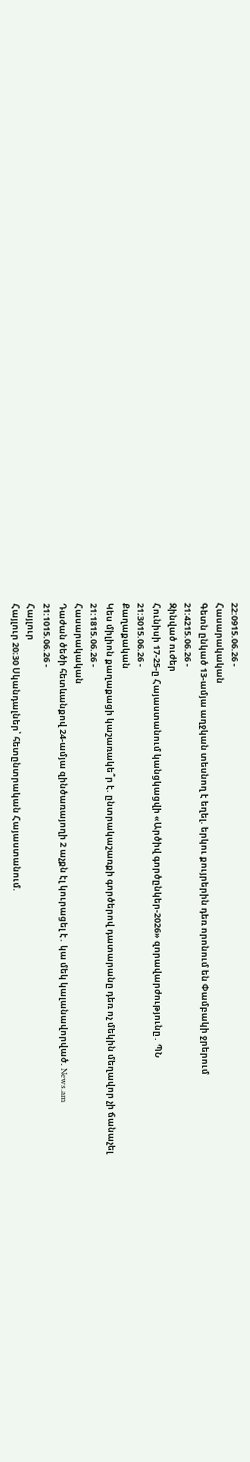22:0915.06.26 -
Հասարակական
Գետն ընկած 13-ամյա աղջկան տեսնող է եղել. երկու քույրերին դեռ որոնում են Փամբակի ջրերում
21:4215.06.26 -
Զինված ուժեր
Հունիսի 17-25-ը Հայաստանում կանցկացվի «Արծիվ գործընկեր-2026» զnրավարժությունը․ ՊՆ
21:3015.06.26 -
Քաղաքական
Կես միլիոն քաղաքացի կաշառակե՞ր է. ընտրակաշառքի գործերով դատարանը դեռ ոչ մեկին մեղավոր չի ճանաչել
21:1815.06.26 -
Հասարակական
Դաժան ծեծի հետևանքով 24-ամյա զինծառայողի 2 աչքն էլ կուրացել է․ կա մեկ կալանավորված. News.am
21:1015.06.26 -
Հայլուր
Հայլուր 20։30 Սկանդալներ՝ հետընտրական Հայաստանում.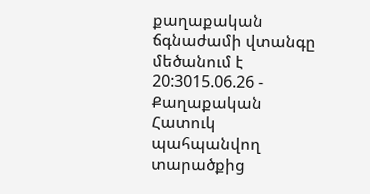քաղաքական ճգնաժամի վտանգը մեծանում է
20:3015.06.26 -
Քաղաքական
Հատուկ պահպանվող տարածքից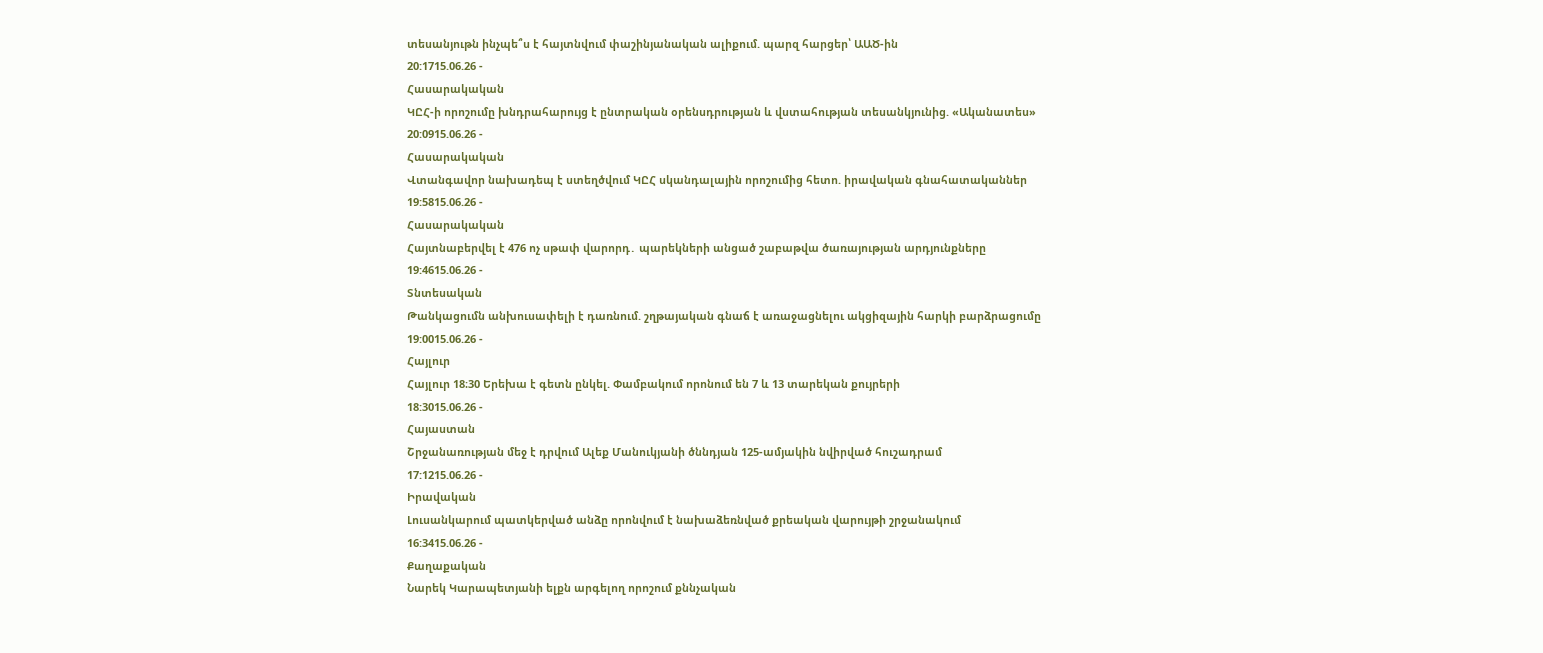տեսանյութն ինչպե՞ս է հայտնվում փաշինյանական ալիքում. պարզ հարցեր՝ ԱԱԾ-ին
20:1715.06.26 -
Հասարակական
ԿԸՀ-ի որոշումը խնդրահարույց է ընտրական օրենսդրության և վստահության տեսանկյունից. «Ականատես»
20:0915.06.26 -
Հասարակական
Վտանգավոր նախադեպ է ստեղծվում ԿԸՀ սկանդալային որոշումից հետո. իրավական գնահատականներ
19:5815.06.26 -
Հասարակական
Հայտնաբերվել է 476 ոչ սթափ վարորդ․ պարեկների անցած շաբաթվա ծառայության արդյունքները
19:4615.06.26 -
Տնտեսական
Թանկացումն անխուսափելի է դառնում. շղթայական գնաճ է առաջացնելու ակցիզային հարկի բարձրացումը
19:0015.06.26 -
Հայլուր
Հայլուր 18։30 Երեխա է գետն ընկել. Փամբակում որոնում են 7 և 13 տարեկան քույրերի
18:3015.06.26 -
Հայաստան
Շրջանառության մեջ է դրվում Ալեք Մանուկյանի ծննդյան 125-ամյակին նվիրված հուշադրամ
17:1215.06.26 -
Իրավական
Լուսանկարում պատկերված անձը որոնվում է նախաձեռնված քրեական վարույթի շրջանակում
16:3415.06.26 -
Քաղաքական
Նարեկ Կարապետյանի ելքն արգելող որոշում քննչական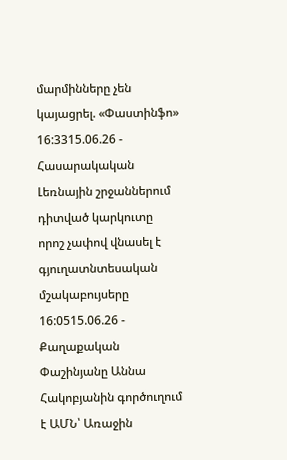մարմինները չեն կայացրել. «Փաստինֆո»
16:3315.06.26 -
Հասարակական
Լեռնային շրջաններում դիտված կարկուտը որոշ չափով վնասել է գյուղատնտեսական մշակաբույսերը
16:0515.06.26 -
Քաղաքական
Փաշինյանը Աննա Հակոբյանին գործուղում է ԱՄՆ՝ Առաջին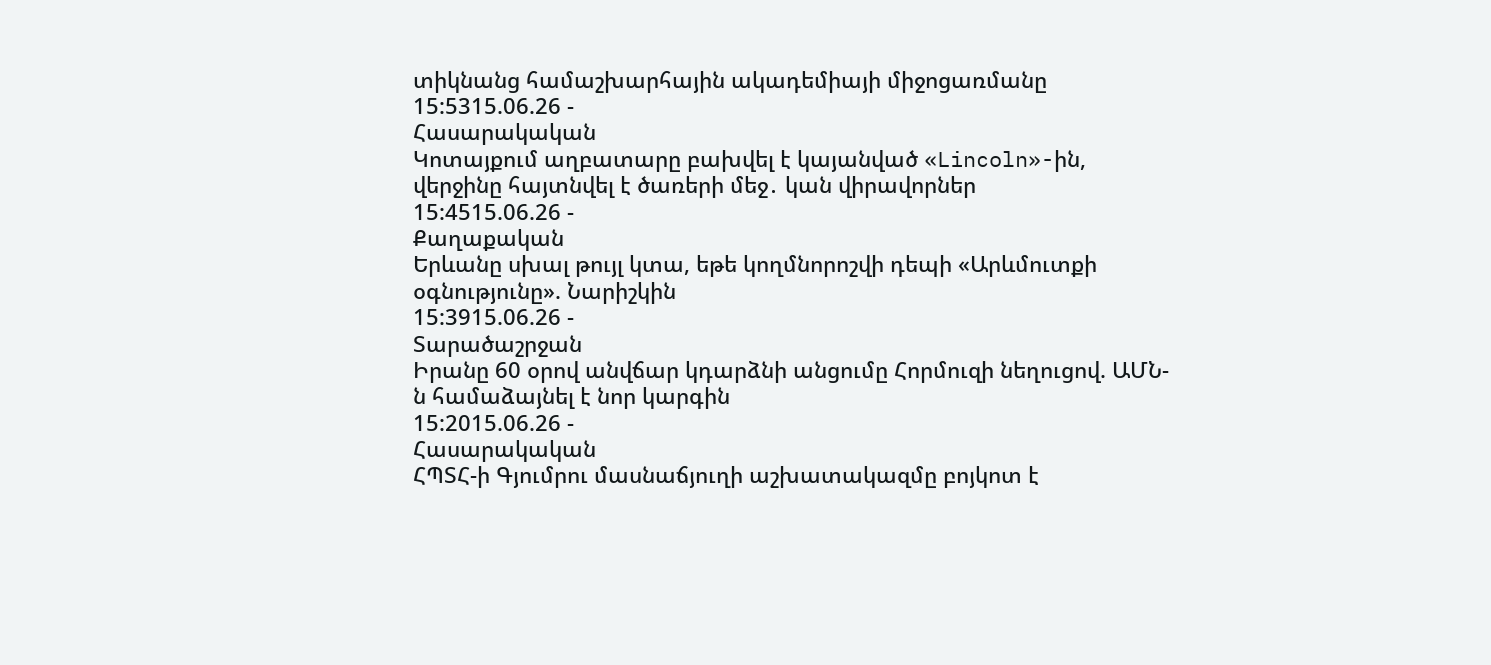տիկնանց համաշխարհային ակադեմիայի միջոցառմանը
15:5315.06.26 -
Հասարակական
Կոտայքում աղբատարը բախվել է կայանված «Lincoln»-ին, վերջինը հայտնվել է ծառերի մեջ․ կան վիրավորներ
15:4515.06.26 -
Քաղաքական
Երևանը սխալ թույլ կտա, եթե կողմնորոշվի դեպի «Արևմուտքի օգնությունը». Նարիշկին
15:3915.06.26 -
Տարածաշրջան
Իրանը 60 օրով անվճար կդարձնի անցումը Հորմուզի նեղուցով. ԱՄՆ-ն համաձայնել է նոր կարգին
15:2015.06.26 -
Հասարակական
ՀՊՏՀ-ի Գյումրու մասնաճյուղի աշխատակազմը բոյկոտ է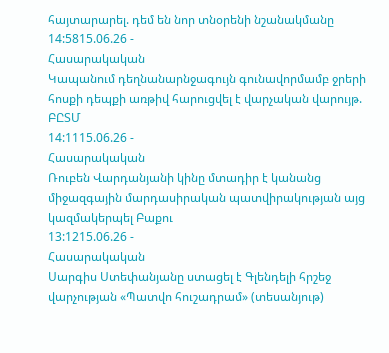հայտարարել. դեմ են նոր տնօրենի նշանակմանը
14:5815.06.26 -
Հասարակական
Կապանում դեղնանարնջագույն գունավորմամբ ջրերի հոսքի դեպքի առթիվ հարուցվել է վարչական վարույթ. ԲԸՏՄ
14:1115.06.26 -
Հասարակական
Ռուբեն Վարդանյանի կինը մտադիր է կանանց միջազգային մարդասիրական պատվիրակության այց կազմակերպել Բաքու
13:1215.06.26 -
Հասարակական
Սարգիս Ստեփանյանը ստացել է Գլենդելի հրշեջ վարչության «Պատվո հուշադրամ» (տեսանյութ)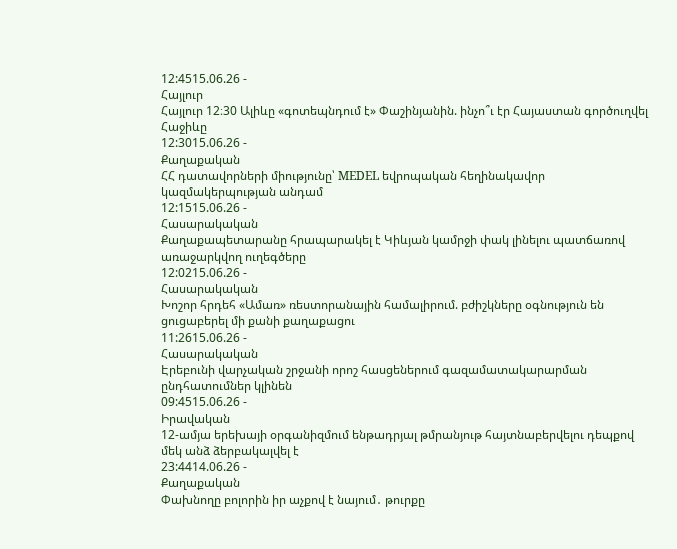12:4515.06.26 -
Հայլուր
Հայլուր 12։30 Ալիևը «գոտեպնդում է» Փաշինյանին. ինչո՞ւ էր Հայաստան գործուղվել Հաջիևը
12:3015.06.26 -
Քաղաքական
ՀՀ դատավորների միությունը՝ MEDEL եվրոպական հեղինակավոր կազմակերպության անդամ
12:1515.06.26 -
Հասարակական
Քաղաքապետարանը հրապարակել է Կիևյան կամրջի փակ լինելու պատճառով առաջարկվող ուղեգծերը
12:0215.06.26 -
Հասարակական
Խոշոր հրդեհ «Ամառ» ռեստորանային համալիրում. բժիշկները օգնություն են ցուցաբերել մի քանի քաղաքացու
11:2615.06.26 -
Հասարակական
Էրեբունի վարչական շրջանի որոշ հասցեներում գազամատակարարման ընդհատումներ կլինեն
09:4515.06.26 -
Իրավական
12-ամյա երեխայի օրգանիզմում ենթադրյալ թմրանյութ հայտնաբերվելու դեպքով մեկ անձ ձերբակալվել է
23:4414.06.26 -
Քաղաքական
Փախնողը բոլորին իր աչքով է նայում․ թուրքը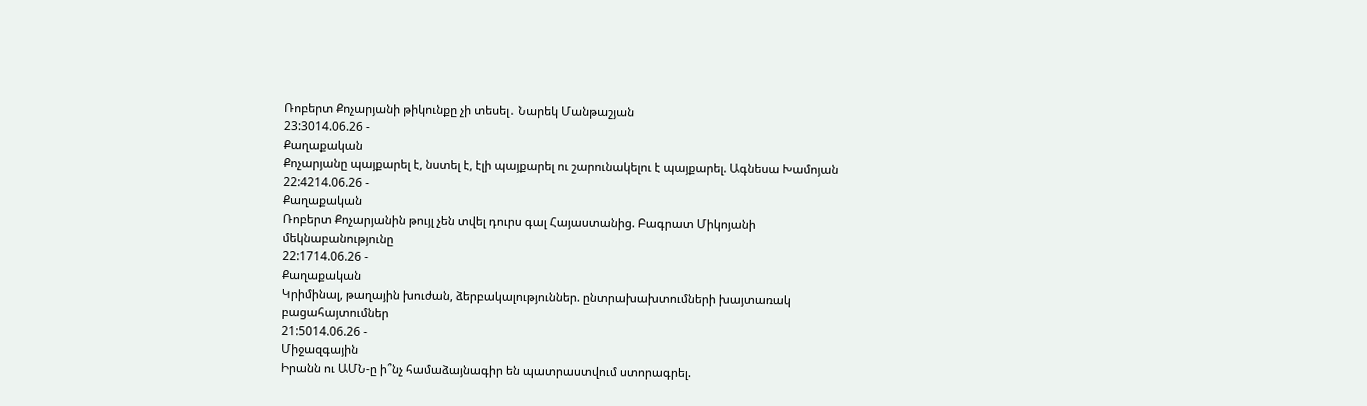Ռոբերտ Քոչարյանի թիկունքը չի տեսել․ Նարեկ Մանթաշյան
23:3014.06.26 -
Քաղաքական
Քոչարյանը պայքարել է, նստել է, էլի պայքարել ու շարունակելու է պայքարել. Ագնեսա Խամոյան
22:4214.06.26 -
Քաղաքական
Ռոբերտ Քոչարյանին թույլ չեն տվել դուրս գալ Հայաստանից. Բագրատ Միկոյանի մեկնաբանությունը
22:1714.06.26 -
Քաղաքական
Կրիմինալ, թաղային խուժան, ձերբակալություններ. ընտրախախտումների խայտառակ բացահայտումներ
21:5014.06.26 -
Միջազգային
Իրանն ու ԱՄՆ-ը ի՞նչ համաձայնագիր են պատրաստվում ստորագրել.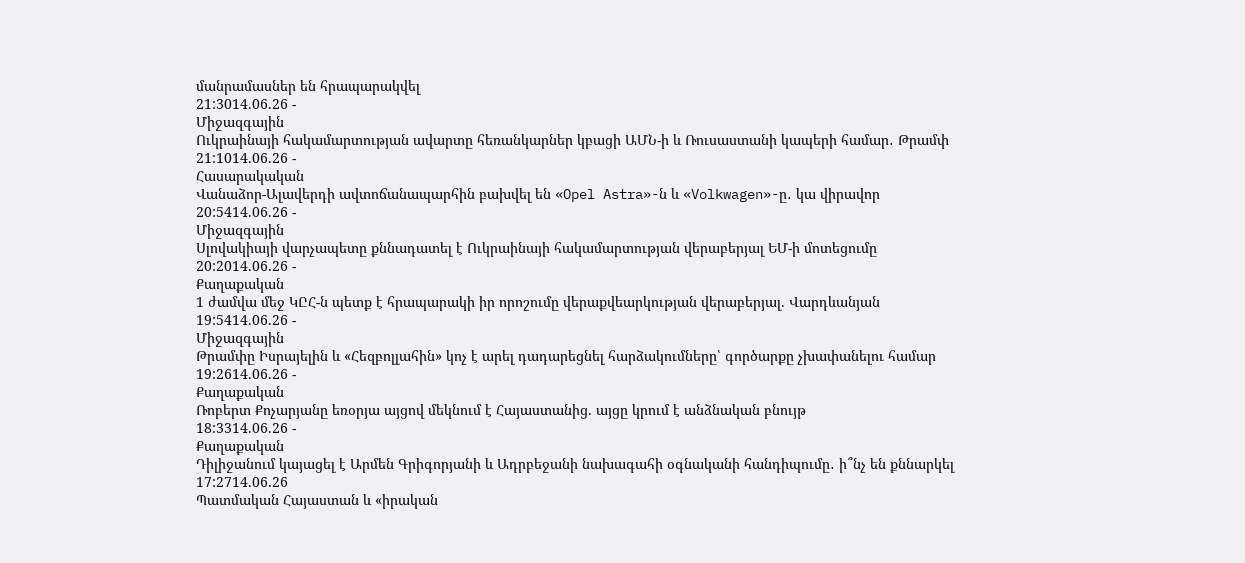մանրամասներ են հրապարակվել
21:3014.06.26 -
Միջազգային
Ուկրաինայի հակամարտության ավարտը հեռանկարներ կբացի ԱՄՆ-ի և Ռուսաստանի կապերի համար․ Թրամփ
21:1014.06.26 -
Հասարակական
Վանաձոր-Ալավերդի ավտոճանապարհին բախվել են «Opel Astra»-ն և «Volkwagen»-ը․ կա վիրավոր
20:5414.06.26 -
Միջազգային
Սլովակիայի վարչապետը քննադատել է Ուկրաինայի հակամարտության վերաբերյալ ԵՄ-ի մոտեցումը
20:2014.06.26 -
Քաղաքական
1 ժամվա մեջ ԿԸՀ-ն պետք է հրապարակի իր որոշումը վերաքվեարկության վերաբերյալ. Վարդևանյան
19:5414.06.26 -
Միջազգային
Թրամփը Իսրայելին և «Հեզբոլլահին» կոչ է արել դադարեցնել հարձակումները՝ գործարքը չխափանելու համար
19:2614.06.26 -
Քաղաքական
Ռոբերտ Քոչարյանը եռօրյա այցով մեկնում է Հայաստանից. այցը կրում է անձնական բնույթ
18:3314.06.26 -
Քաղաքական
Դիլիջանում կայացել է Արմեն Գրիգորյանի և Ադրբեջանի նախագահի օգնականի հանդիպումը․ ի՞նչ են քննարկել
17:2714.06.26
Պատմական Հայաստան և «իրական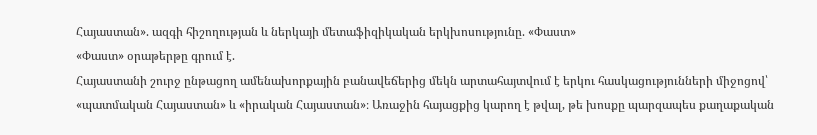Հայաստան». ազգի հիշողության և ներկայի մետաֆիզիկական երկխոսությունը. «Փաստ»
«Փաստ» օրաթերթը գրում է.
Հայաստանի շուրջ ընթացող ամենախորքային բանավեճերից մեկն արտահայտվում է երկու հասկացությունների միջոցով՝ «պատմական Հայաստան» և «իրական Հայաստան»։ Առաջին հայացքից կարող է թվալ, թե խոսքը պարզապես քաղաքական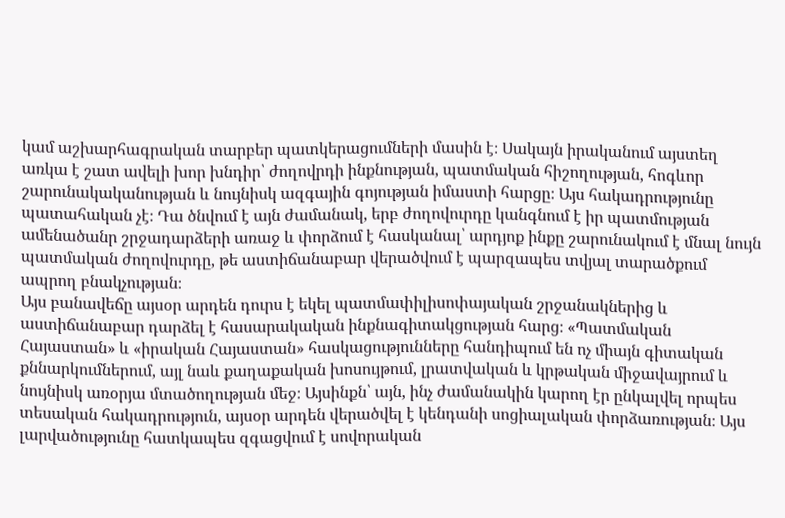կամ աշխարհագրական տարբեր պատկերացումների մասին է։ Սակայն իրականում այստեղ առկա է շատ ավելի խոր խնդիր՝ ժողովրդի ինքնության, պատմական հիշողության, հոգևոր շարունակականության և նույնիսկ ազգային գոյության իմաստի հարցը։ Այս հակադրությունը պատահական չէ։ Դա ծնվում է այն ժամանակ, երբ ժողովուրդը կանգնում է իր պատմության ամենածանր շրջադարձերի առաջ և փորձում է հասկանալ՝ արդյոք ինքը շարունակում է մնալ նույն պատմական ժողովուրդը, թե աստիճանաբար վերածվում է պարզապես տվյալ տարածքում ապրող բնակչության։
Այս բանավեճը այսօր արդեն դուրս է եկել պատմափիլիսոփայական շրջանակներից և աստիճանաբար դարձել է հասարակական ինքնագիտակցության հարց։ «Պատմական Հայաստան» և «իրական Հայաստան» հասկացությունները հանդիպում են ոչ միայն գիտական քննարկումներում, այլ նաև քաղաքական խոսույթում, լրատվական և կրթական միջավայրում և նույնիսկ առօրյա մտածողության մեջ։ Այսինքն՝ այն, ինչ ժամանակին կարող էր ընկալվել որպես տեսական հակադրություն, այսօր արդեն վերածվել է կենդանի սոցիալական փորձառության։ Այս լարվածությունը հատկապես զգացվում է սովորական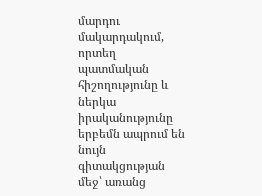մարդու մակարդակում, որտեղ պատմական հիշողությունը և ներկա իրականությունը երբեմն ապրում են նույն գիտակցության մեջ՝ առանց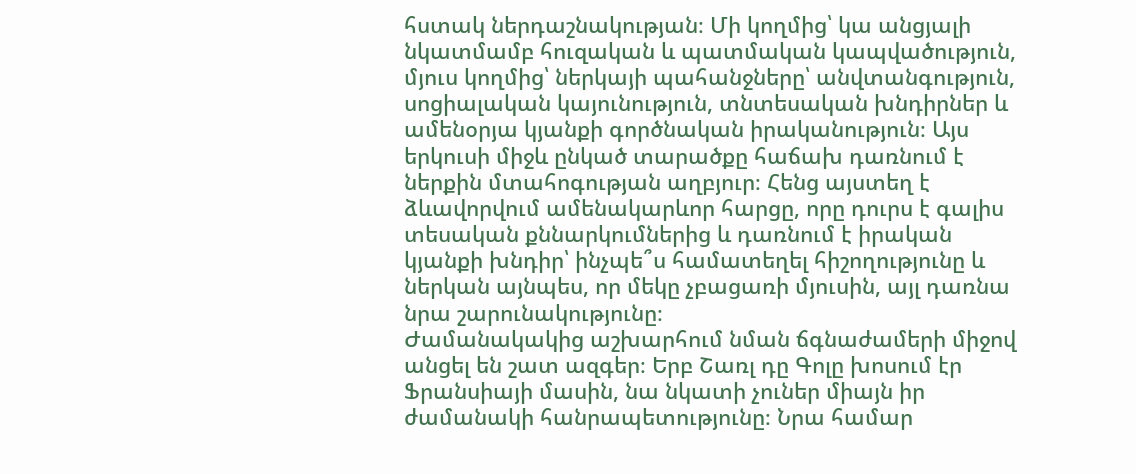հստակ ներդաշնակության։ Մի կողմից՝ կա անցյալի նկատմամբ հուզական և պատմական կապվածություն, մյուս կողմից՝ ներկայի պահանջները՝ անվտանգություն, սոցիալական կայունություն, տնտեսական խնդիրներ և ամենօրյա կյանքի գործնական իրականություն։ Այս երկուսի միջև ընկած տարածքը հաճախ դառնում է ներքին մտահոգության աղբյուր։ Հենց այստեղ է ձևավորվում ամենակարևոր հարցը, որը դուրս է գալիս տեսական քննարկումներից և դառնում է իրական կյանքի խնդիր՝ ինչպե՞ս համատեղել հիշողությունը և ներկան այնպես, որ մեկը չբացառի մյուսին, այլ դառնա նրա շարունակությունը։
Ժամանակակից աշխարհում նման ճգնաժամերի միջով անցել են շատ ազգեր։ Երբ Շառլ դը Գոլը խոսում էր Ֆրանսիայի մասին, նա նկատի չուներ միայն իր ժամանակի հանրապետությունը։ Նրա համար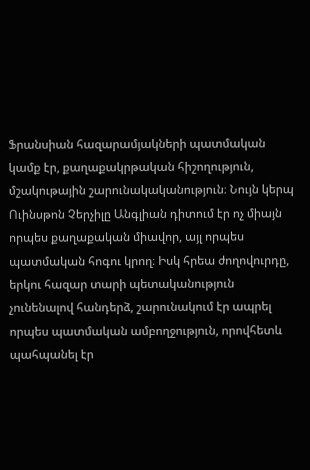Ֆրանսիան հազարամյակների պատմական կամք էր, քաղաքակրթական հիշողություն, մշակութային շարունակականություն։ Նույն կերպ Ուինսթոն Չերչիլը Անգլիան դիտում էր ոչ միայն որպես քաղաքական միավոր, այլ որպես պատմական հոգու կրող։ Իսկ հրեա ժողովուրդը, երկու հազար տարի պետականություն չունենալով հանդերձ, շարունակում էր ապրել որպես պատմական ամբողջություն, որովհետև պահպանել էր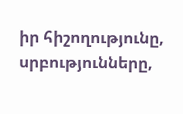իր հիշողությունը, սրբությունները,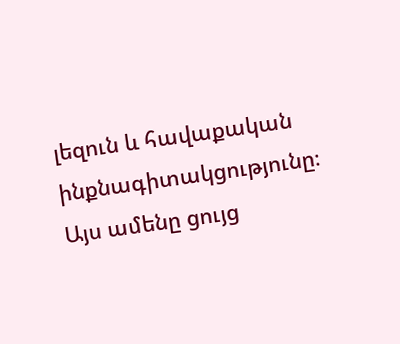լեզուն և հավաքական ինքնագիտակցությունը։
Այս ամենը ցույց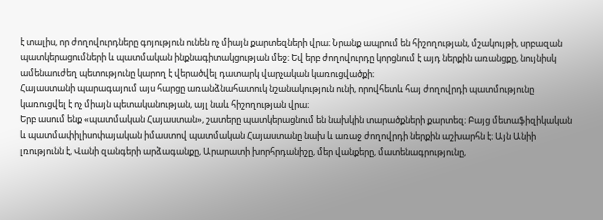է տալիս, որ ժողովուրդները գոյություն ունեն ոչ միայն քարտեզների վրա։ Նրանք ապրում են հիշողության, մշակույթի, սրբազան պատկերացումների և պատմական ինքնագիտակցության մեջ։ Եվ երբ ժողովուրդը կորցնում է այդ ներքին առանցքը, նույնիսկ ամենաուժեղ պետությունը կարող է վերածվել դատարկ վարչական կառուցվածքի։
Հայաստանի պարագայում այս հարցը առանձնահատուկ նշանակություն ունի, որովհետև հայ ժողովրդի պատմությունը կառուցվել է ոչ միայն պետականության, այլ նաև հիշողության վրա։
Երբ ասում ենք «պատմական Հայաստան», շատերը պատկերացնում են նախկին տարածքների քարտեզ։ Բայց մետաֆիզիկական և պատմափիլիսոփայական իմաստով պատմական Հայաստանը նախ և առաջ ժողովրդի ներքին աշխարհն է։ Այն Անիի լռությունն է, Վանի զանգերի արձագանքը, Արարատի խորհրդանիշը, մեր վանքերը, մատենագրությունը,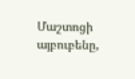Մաշտոցի այբուբենը,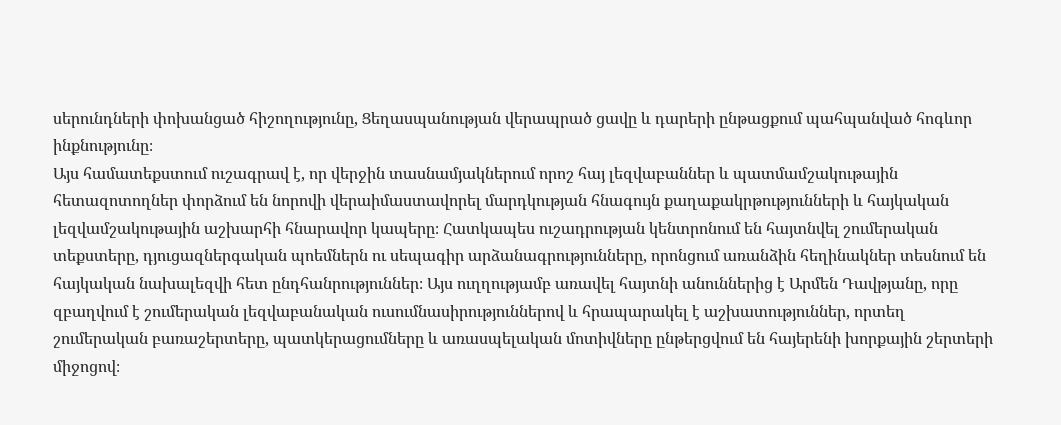սերունդների փոխանցած հիշողությունը, Ցեղասպանության վերապրած ցավը և դարերի ընթացքում պահպանված հոգևոր ինքնությունը։
Այս համատեքստում ուշագրավ է, որ վերջին տասնամյակներում որոշ հայ լեզվաբաններ և պատմամշակութային հետազոտողներ փորձում են նորովի վերաիմաստավորել մարդկության հնագույն քաղաքակրթությունների և հայկական լեզվամշակութային աշխարհի հնարավոր կապերը։ Հատկապես ուշադրության կենտրոնում են հայտնվել շումերական տեքստերը, դյուցազներգական պոեմներն ու սեպագիր արձանագրությունները, որոնցում առանձին հեղինակներ տեսնում են հայկական նախալեզվի հետ ընդհանրություններ։ Այս ուղղությամբ առավել հայտնի անուններից է Արմեն Դավթյանը, որը զբաղվում է շումերական լեզվաբանական ուսումնասիրություններով և հրապարակել է աշխատություններ, որտեղ շումերական բառաշերտերը, պատկերացումները և առասպելական մոտիվները ընթերցվում են հայերենի խորքային շերտերի միջոցով։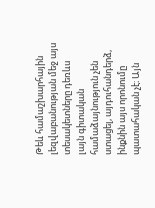Թեև համաշխարհային լեզվաբանության մեջ այս տեսակետները դեռևս լայն գիտական համաձայնություն չեն ստացել, այդուհանդերձ, ինքնին այս որոնումը պատահական չէ։ Այն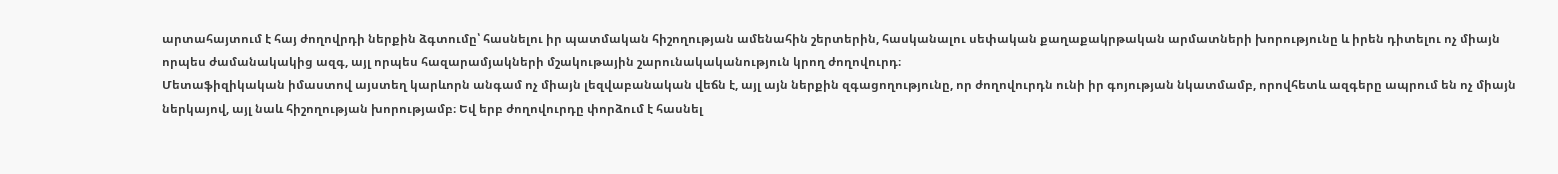արտահայտում է հայ ժողովրդի ներքին ձգտումը՝ հասնելու իր պատմական հիշողության ամենահին շերտերին, հասկանալու սեփական քաղաքակրթական արմատների խորությունը և իրեն դիտելու ոչ միայն որպես ժամանակակից ազգ, այլ որպես հազարամյակների մշակութային շարունակականություն կրող ժողովուրդ։
Մետաֆիզիկական իմաստով այստեղ կարևորն անգամ ոչ միայն լեզվաբանական վեճն է, այլ այն ներքին զգացողությունը, որ ժողովուրդն ունի իր գոյության նկատմամբ, որովհետև ազգերը ապրում են ոչ միայն ներկայով, այլ նաև հիշողության խորությամբ։ Եվ երբ ժողովուրդը փորձում է հասնել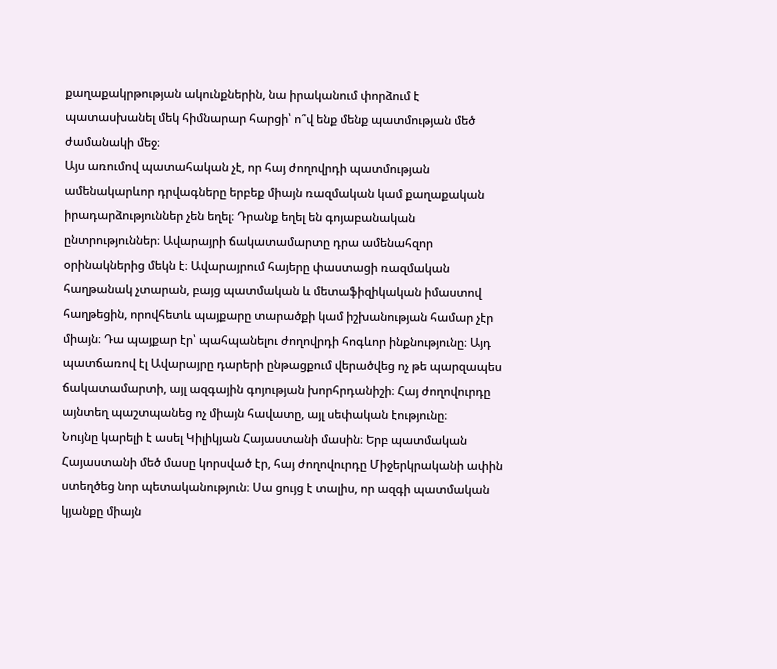քաղաքակրթության ակունքներին, նա իրականում փորձում է պատասխանել մեկ հիմնարար հարցի՝ ո՞վ ենք մենք պատմության մեծ ժամանակի մեջ։
Այս առումով պատահական չէ, որ հայ ժողովրդի պատմության ամենակարևոր դրվագները երբեք միայն ռազմական կամ քաղաքական իրադարձություններ չեն եղել։ Դրանք եղել են գոյաբանական ընտրություններ։ Ավարայրի ճակատամարտը դրա ամենահզոր օրինակներից մեկն է։ Ավարայրում հայերը փաստացի ռազմական հաղթանակ չտարան, բայց պատմական և մետաֆիզիկական իմաստով հաղթեցին, որովհետև պայքարը տարածքի կամ իշխանության համար չէր միայն։ Դա պայքար էր՝ պահպանելու ժողովրդի հոգևոր ինքնությունը։ Այդ պատճառով էլ Ավարայրը դարերի ընթացքում վերածվեց ոչ թե պարզապես ճակատամարտի, այլ ազգային գոյության խորհրդանիշի։ Հայ ժողովուրդը այնտեղ պաշտպանեց ոչ միայն հավատը, այլ սեփական էությունը։
Նույնը կարելի է ասել Կիլիկյան Հայաստանի մասին։ Երբ պատմական Հայաստանի մեծ մասը կորսված էր, հայ ժողովուրդը Միջերկրականի ափին ստեղծեց նոր պետականություն։ Սա ցույց է տալիս, որ ազգի պատմական կյանքը միայն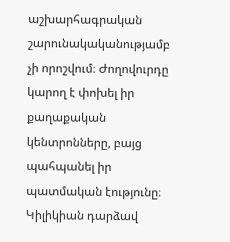աշխարհագրական շարունակականությամբ չի որոշվում։ Ժողովուրդը կարող է փոխել իր քաղաքական կենտրոնները, բայց պահպանել իր պատմական էությունը։ Կիլիկիան դարձավ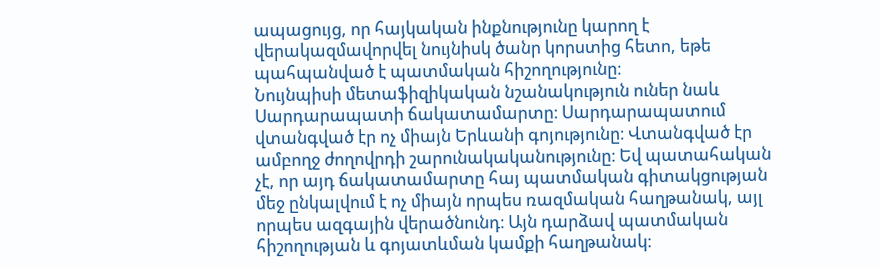ապացույց, որ հայկական ինքնությունը կարող է վերակազմավորվել նույնիսկ ծանր կորստից հետո, եթե պահպանված է պատմական հիշողությունը։
Նույնպիսի մետաֆիզիկական նշանակություն ուներ նաև Սարդարապատի ճակատամարտը։ Սարդարապատում վտանգված էր ոչ միայն Երևանի գոյությունը։ Վտանգված էր ամբողջ ժողովրդի շարունակականությունը։ Եվ պատահական չէ, որ այդ ճակատամարտը հայ պատմական գիտակցության մեջ ընկալվում է ոչ միայն որպես ռազմական հաղթանակ, այլ որպես ազգային վերածնունդ։ Այն դարձավ պատմական հիշողության և գոյատևման կամքի հաղթանակ։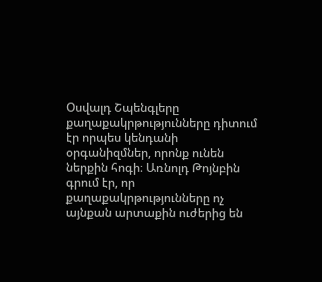Օսվալդ Շպենգլերը քաղաքակրթությունները դիտում էր որպես կենդանի օրգանիզմներ, որոնք ունեն ներքին հոգի։ Առնոլդ Թոյնբին գրում էր, որ քաղաքակրթությունները ոչ այնքան արտաքին ուժերից են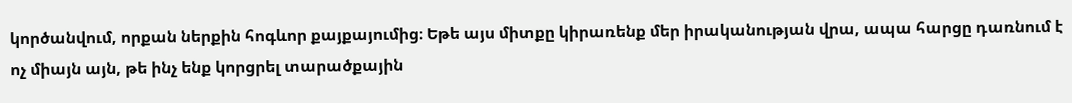կործանվում, որքան ներքին հոգևոր քայքայումից։ Եթե այս միտքը կիրառենք մեր իրականության վրա, ապա հարցը դառնում է ոչ միայն այն, թե ինչ ենք կորցրել տարածքային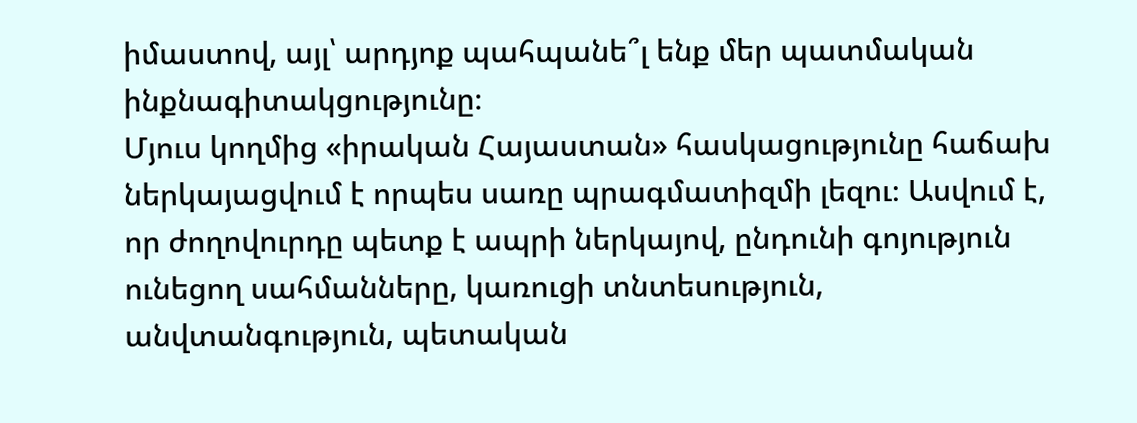իմաստով, այլ՝ արդյոք պահպանե՞լ ենք մեր պատմական ինքնագիտակցությունը։
Մյուս կողմից «իրական Հայաստան» հասկացությունը հաճախ ներկայացվում է որպես սառը պրագմատիզմի լեզու։ Ասվում է, որ ժողովուրդը պետք է ապրի ներկայով, ընդունի գոյություն ունեցող սահմանները, կառուցի տնտեսություն, անվտանգություն, պետական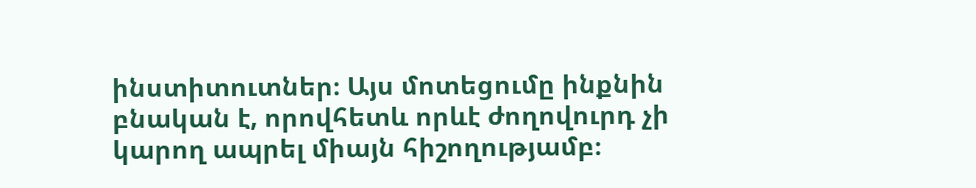ինստիտուտներ։ Այս մոտեցումը ինքնին բնական է, որովհետև որևէ ժողովուրդ չի կարող ապրել միայն հիշողությամբ։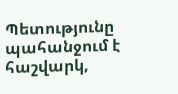Պետությունը պահանջում է հաշվարկ,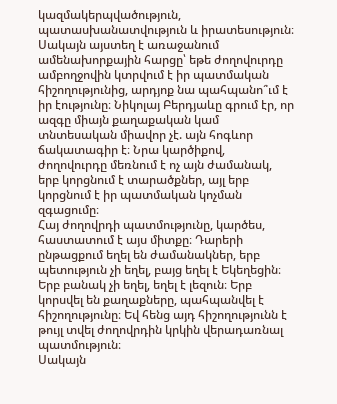կազմակերպվածություն, պատասխանատվություն և իրատեսություն։ Սակայն այստեղ է առաջանում ամենախորքային հարցը՝ եթե ժողովուրդը ամբողջովին կտրվում է իր պատմական հիշողությունից, արդյոք նա պահպանո՞ւմ է իր էությունը։ Նիկոլայ Բերդյաևը գրում էր, որ ազգը միայն քաղաքական կամ տնտեսական միավոր չէ. այն հոգևոր ճակատագիր է։ Նրա կարծիքով, ժողովուրդը մեռնում է ոչ այն ժամանակ, երբ կորցնում է տարածքներ, այլ երբ կորցնում է իր պատմական կոչման զգացումը։
Հայ ժողովրդի պատմությունը, կարծես, հաստատում է այս միտքը։ Դարերի ընթացքում եղել են ժամանակներ, երբ պետություն չի եղել, բայց եղել է Եկեղեցին։ Երբ բանակ չի եղել, եղել է լեզուն։ Երբ կորսվել են քաղաքները, պահպանվել է հիշողությունը։ Եվ հենց այդ հիշողությունն է թույլ տվել ժողովրդին կրկին վերադառնալ պատմություն։
Սակայն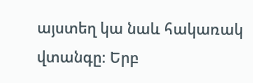այստեղ կա նաև հակառակ վտանգը։ Երբ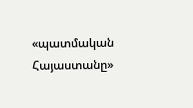«պատմական Հայաստանը»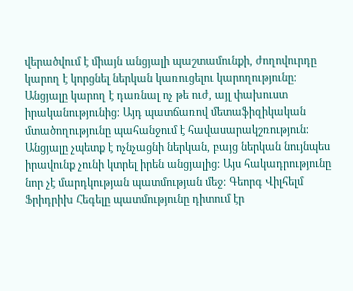վերածվում է միայն անցյալի պաշտամունքի, ժողովուրդը կարող է կորցնել ներկան կառուցելու կարողությունը։ Անցյալը կարող է դառնալ ոչ թե ուժ, այլ փախուստ իրականությունից։ Այդ պատճառով մետաֆիզիկական մտածողությունը պահանջում է հավասարակշռություն։ Անցյալը չպետք է ոչնչացնի ներկան, բայց ներկան նույնպես իրավունք չունի կտրել իրեն անցյալից։ Այս հակադրությունը նոր չէ մարդկության պատմության մեջ։ Գեորգ Վիլհելմ Ֆրիդրիխ Հեգելը պատմությունը դիտում էր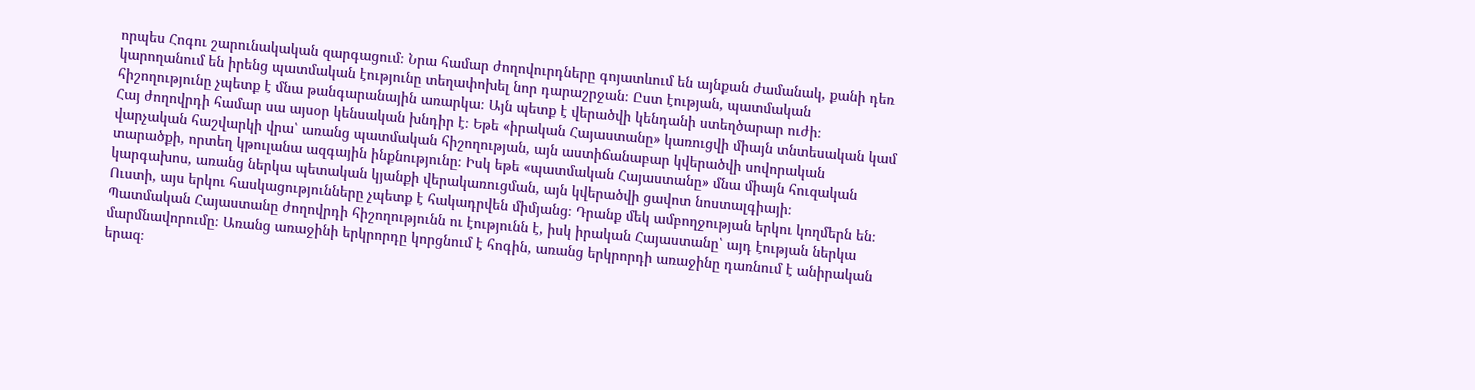որպես Հոգու շարունակական զարգացում։ Նրա համար ժողովուրդները գոյատևում են այնքան ժամանակ, քանի դեռ կարողանում են իրենց պատմական էությունը տեղափոխել նոր դարաշրջան։ Ըստ էության, պատմական հիշողությունը չպետք է մնա թանգարանային առարկա։ Այն պետք է վերածվի կենդանի ստեղծարար ուժի։
Հայ ժողովրդի համար սա այսօր կենսական խնդիր է։ Եթե «իրական Հայաստանը» կառուցվի միայն տնտեսական կամ վարչական հաշվարկի վրա՝ առանց պատմական հիշողության, այն աստիճանաբար կվերածվի սովորական տարածքի, որտեղ կթուլանա ազգային ինքնությունը։ Իսկ եթե «պատմական Հայաստանը» մնա միայն հուզական կարգախոս, առանց ներկա պետական կյանքի վերակառուցման, այն կվերածվի ցավոտ նոստալգիայի։
Ուստի, այս երկու հասկացությունները չպետք է հակադրվեն միմյանց։ Դրանք մեկ ամբողջության երկու կողմերն են։ Պատմական Հայաստանը ժողովրդի հիշողությունն ու էությունն է, իսկ իրական Հայաստանը՝ այդ էության ներկա մարմնավորումը։ Առանց առաջինի երկրորդը կորցնում է հոգին, առանց երկրորդի առաջինը դառնում է անիրական երազ։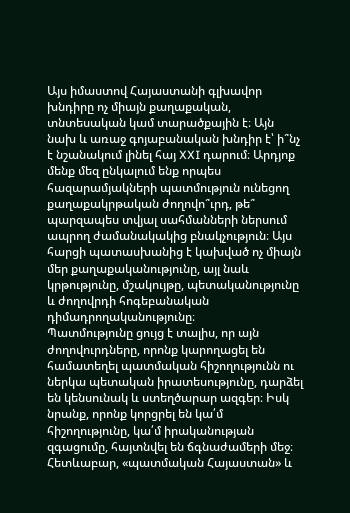Այս իմաստով Հայաստանի գլխավոր խնդիրը ոչ միայն քաղաքական, տնտեսական կամ տարածքային է։ Այն նախ և առաջ գոյաբանական խնդիր է՝ ի՞նչ է նշանակում լինել հայ XXI դարում։ Արդյոք մենք մեզ ընկալում ենք որպես հազարամյակների պատմություն ունեցող քաղաքակրթական ժողովո՞ւրդ, թե՞ պարզապես տվյալ սահմանների ներսում ապրող ժամանակակից բնակչություն։ Այս հարցի պատասխանից է կախված ոչ միայն մեր քաղաքականությունը, այլ նաև կրթությունը, մշակույթը, պետականությունը և ժողովրդի հոգեբանական դիմադրողականությունը։
Պատմությունը ցույց է տալիս, որ այն ժողովուրդները, որոնք կարողացել են համատեղել պատմական հիշողությունն ու ներկա պետական իրատեսությունը, դարձել են կենսունակ և ստեղծարար ազգեր։ Իսկ նրանք, որոնք կորցրել են կա՛մ հիշողությունը, կա՛մ իրականության զգացումը, հայտնվել են ճգնաժամերի մեջ։
Հետևաբար, «պատմական Հայաստան» և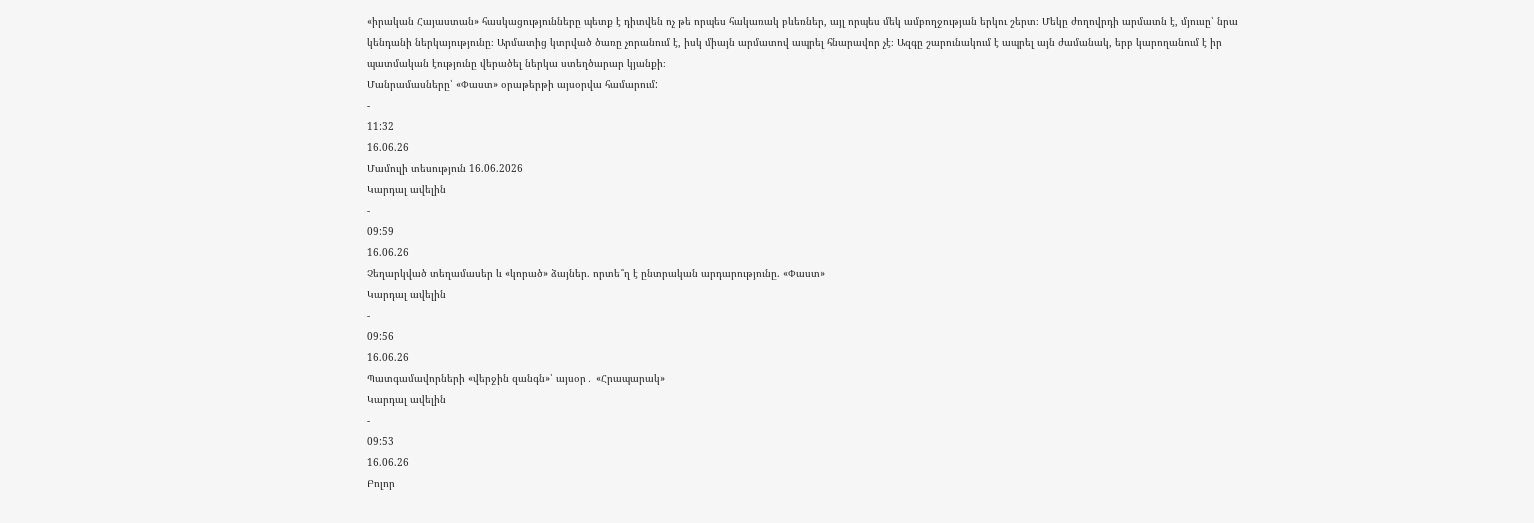«իրական Հայաստան» հասկացությունները պետք է դիտվեն ոչ թե որպես հակառակ բևեռներ, այլ որպես մեկ ամբողջության երկու շերտ։ Մեկը ժողովրդի արմատն է, մյուսը՝ նրա կենդանի ներկայությունը։ Արմատից կտրված ծառը չորանում է, իսկ միայն արմատով ապրել հնարավոր չէ։ Ազգը շարունակում է ապրել այն ժամանակ, երբ կարողանում է իր պատմական էությունը վերածել ներկա ստեղծարար կյանքի։
Մանրամասները՝ «Փաստ» օրաթերթի այսօրվա համարում:
-
11:32
16.06.26
Մամուլի տեսություն 16.06.2026
Կարդալ ավելին
-
09:59
16.06.26
Չեղարկված տեղամասեր և «կորած» ձայներ. որտե՞ղ է ընտրական արդարությունը. «Փաստ»
Կարդալ ավելին
-
09:56
16.06.26
Պատգամավորների «վերջին զանգն»՝ այսօր․ «Հրապարակ»
Կարդալ ավելին
-
09:53
16.06.26
Բոլոր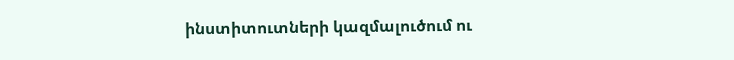ինստիտուտների կազմալուծում ու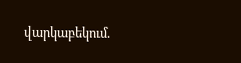վարկաբեկում.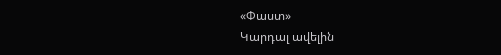«Փաստ»
Կարդալ ավելին